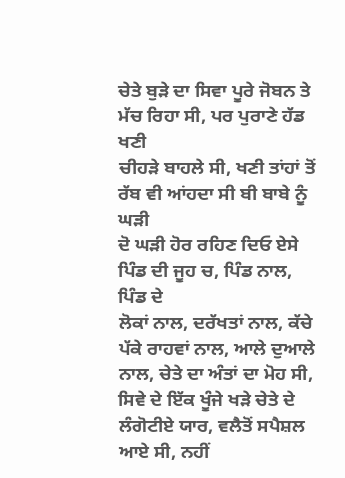ਚੇਤੇ ਬੁੜੇ ਦਾ ਸਿਵਾ ਪੂਰੇ ਜੋਬਨ ਤੇ ਮੱਚ ਰਿਹਾ ਸੀ, ਪਰ ਪੁਰਾਣੇ ਹੱਡ ਖਣੀ
ਚੀਹੜੇ ਬਾਹਲੇ ਸੀ, ਖਣੀ ਤਾਂਹਾਂ ਤੋਂ ਰੱਬ ਵੀ ਆਂਹਦਾ ਸੀ ਬੀ ਬਾਬੇ ਨੂੰ ਘੜੀ
ਦੋ ਘੜੀ ਹੋਰ ਰਹਿਣ ਦਿਓ ਏਸੇ ਪਿੰਡ ਦੀ ਜੂਹ ਚ, ਪਿੰਡ ਨਾਲ, ਪਿੰਡ ਦੇ
ਲੋਕਾਂ ਨਾਲ, ਦਰੱਖਤਾਂ ਨਾਲ, ਕੱਚੇ ਪੱਕੇ ਰਾਹਵਾਂ ਨਾਲ, ਆਲੇ ਦੁਆਲੇ
ਨਾਲ, ਚੇਤੇ ਦਾ ਅੰਤਾਂ ਦਾ ਮੋਹ ਸੀ, ਸਿਵੇ ਦੇ ਇੱਕ ਖੂੰਜੇ ਖੜੇ ਚੇਤੇ ਦੇ
ਲੰਗੋਟੀਏ ਯਾਰ, ਵਲੈਤੋਂ ਸਪੈਸ਼ਲ ਆਏ ਸੀ, ਨਹੀਂ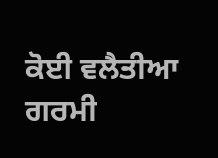ਕੋਈ ਵਲੈਤੀਆ ਗਰਮੀ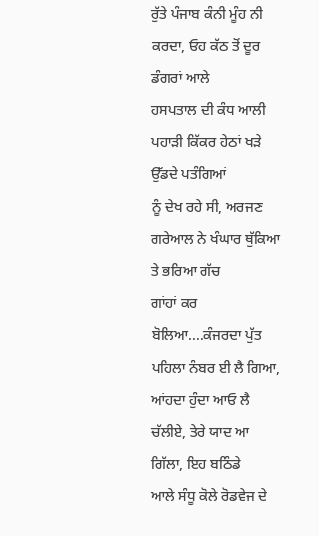ਰੁੱਤੇ ਪੰਜਾਬ ਕੰਨੀ ਮੂੰਹ ਨੀ ਕਰਦਾ, ਓਹ ਕੱਠ ਤੋਂ ਦੂਰ ਡੰਗਰਾਂ ਆਲੇ
ਹਸਪਤਾਲ ਦੀ ਕੰਧ ਆਲੀ ਪਹਾੜੀ ਕਿੱਕਰ ਹੇਠਾਂ ਖੜੇ ਉੱਡਦੇ ਪਤੰਗਿਆਂ
ਨੂੰ ਦੇਖ ਰਹੇ ਸੀ, ਅਰਜਣ ਗਰੇਆਲ ਨੇ ਖੰਘਾਰ ਥੁੱਕਿਆ ਤੇ ਭਰਿਆ ਗੱਚ
ਗਾਂਹਾਂ ਕਰ ਬੋਲਿਆ....ਕੰਜਰਦਾ ਪੁੱਤ ਪਹਿਲਾ ਨੰਬਰ ਈ ਲੈ ਗਿਆ,
ਆਂਹਦਾ ਹੁੰਦਾ ਆਓ ਲੈ ਚੱਲੀਏ, ਤੇਰੇ ਯਾਦ ਆ ਗਿੱਲਾ, ਇਹ ਬਠਿੰਡੇ
ਆਲੇ ਸੰਧੂ ਕੋਲੇ ਰੋਡਵੇਜ ਦੇ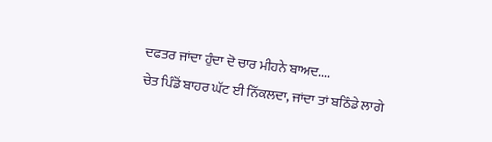ਦਫਤਰ ਜਾਂਦਾ ਹੁੰਦਾ ਦੋ ਚਾਰ ਮੀਹਨੇ ਬਾਅਦ....
ਚੇਤ ਪਿੰਡੋਂ ਬਾਹਰ ਘੱਟ ਈ ਨਿੱਕਲਦਾ, ਜਾਂਦਾ ਤਾਂ ਬਠਿੰਡੇ ਲਾਗੇ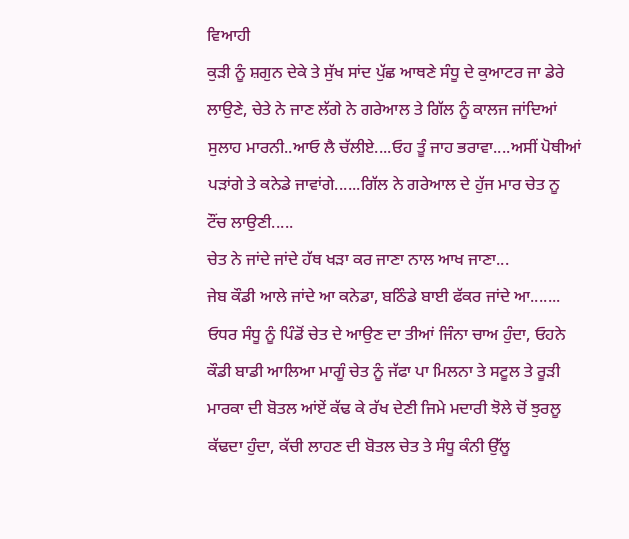ਵਿਆਹੀ
ਕੁੜੀ ਨੂੰ ਸ਼ਗੁਨ ਦੇਕੇ ਤੇ ਸੁੱਖ ਸਾਂਦ ਪੁੱਛ ਆਥਣੇ ਸੰਧੂ ਦੇ ਕੁਆਟਰ ਜਾ ਡੇਰੇ
ਲਾਉਣੇ, ਚੇਤੇ ਨੇ ਜਾਣ ਲੱਗੇ ਨੇ ਗਰੇਆਲ ਤੇ ਗਿੱਲ ਨੂੰ ਕਾਲਜ ਜਾਂਦਿਆਂ
ਸੁਲਾਹ ਮਾਰਨੀ..ਆਓ ਲੈ ਚੱਲੀਏ....ਓਹ ਤੂੰ ਜਾਹ ਭਰਾਵਾ....ਅਸੀਂ ਪੋਥੀਆਂ
ਪੜਾਂਗੇ ਤੇ ਕਨੇਡੇ ਜਾਵਾਂਗੇ......ਗਿੱਲ ਨੇ ਗਰੇਆਲ ਦੇ ਹੁੱਜ ਮਾਰ ਚੇਤ ਨੂ
ਟੌਂਚ ਲਾਉਣੀ.....
ਚੇਤ ਨੇ ਜਾਂਦੇ ਜਾਂਦੇ ਹੱਥ ਖੜਾ ਕਰ ਜਾਣਾ ਨਾਲ ਆਖ ਜਾਣਾ...
ਜੇਬ ਕੌਡੀ ਆਲੇ ਜਾਂਦੇ ਆ ਕਨੇਡਾ, ਬਠਿੰਡੇ ਬਾਈ ਫੱਕਰ ਜਾਂਦੇ ਆ.......
ਓਧਰ ਸੰਧੂ ਨੂੰ ਪਿੰਡੋਂ ਚੇਤ ਦੇ ਆਉਣ ਦਾ ਤੀਆਂ ਜਿੰਨਾ ਚਾਅ ਹੁੰਦਾ, ਓਹਨੇ
ਕੌਡੀ ਬਾਡੀ ਆਲਿਆ ਮਾਗੂੰ ਚੇਤ ਨੂੰ ਜੱਫਾ ਪਾ ਮਿਲਨਾ ਤੇ ਸਟੂਲ ਤੇ ਰੂੜੀ
ਮਾਰਕਾ ਦੀ ਬੋਤਲ ਆਂਏਂ ਕੱਢ ਕੇ ਰੱਖ ਦੇਣੀ ਜਿਮੇ ਮਦਾਰੀ ਝੋਲੇ ਚੋਂ ਝੁਰਲੂ
ਕੱਢਦਾ ਹੁੰਦਾ, ਕੱਚੀ ਲਾਹਣ ਦੀ ਬੋਤਲ ਚੇਤ ਤੇ ਸੰਧੂ ਕੰਨੀ ਉੱਲੂ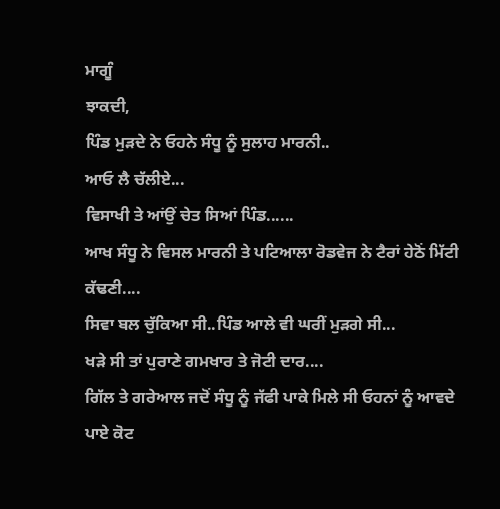ਮਾਗੂੰ
ਝਾਕਦੀ,
ਪਿੰਡ ਮੁੜਦੇ ਨੇ ਓਹਨੇ ਸੰਧੂ ਨੂੰ ਸੁਲਾਹ ਮਾਰਨੀ..
ਆਓ ਲੈ ਚੱਲੀਏ...
ਵਿਸਾਖੀ ਤੇ ਆਂਉਂ ਚੇਤ ਸਿਆਂ ਪਿੰਡ......
ਆਖ ਸੰਧੂ ਨੇ ਵਿਸਲ ਮਾਰਨੀ ਤੇ ਪਟਿਆਲਾ ਰੋਡਵੇਜ ਨੇ ਟੈਰਾਂ ਹੇਠੋਂ ਮਿੱਟੀ
ਕੱਢਣੀ....
ਸਿਵਾ ਬਲ ਚੁੱਕਿਆ ਸੀ..ਪਿੰਡ ਆਲੇ ਵੀ ਘਰੀਂ ਮੁੜਗੇ ਸੀ...
ਖੜੇ ਸੀ ਤਾਂ ਪੁਰਾਣੇ ਗਮਖਾਰ ਤੇ ਜੋਟੀ ਦਾਰ....
ਗਿੱਲ ਤੇ ਗਰੇਆਲ ਜਦੋਂ ਸੰਧੂ ਨੂੰ ਜੱਫੀ ਪਾਕੇ ਮਿਲੇ ਸੀ ਓਹਨਾਂ ਨੂੰ ਆਵਦੇ
ਪਾਏ ਕੋਟ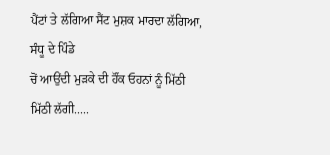ਪੈਂਟਾਂ ਤੇ ਲੱਗਿਆ ਸੈਂਟ ਮੁਸ਼ਕ ਮਾਰਦਾ ਲੱਗਿਆ, ਸੰਧੂ ਦੇ ਪਿੰਡੇ
ਚੋਂ ਆਉਂਦੀ ਮੁੜਕੇ ਦੀ ਹੌਂਕ ਓਹਨਾਂ ਨੂੰ ਮਿੱਠੀ ਮਿੱਠੀ ਲੱਗੀ.....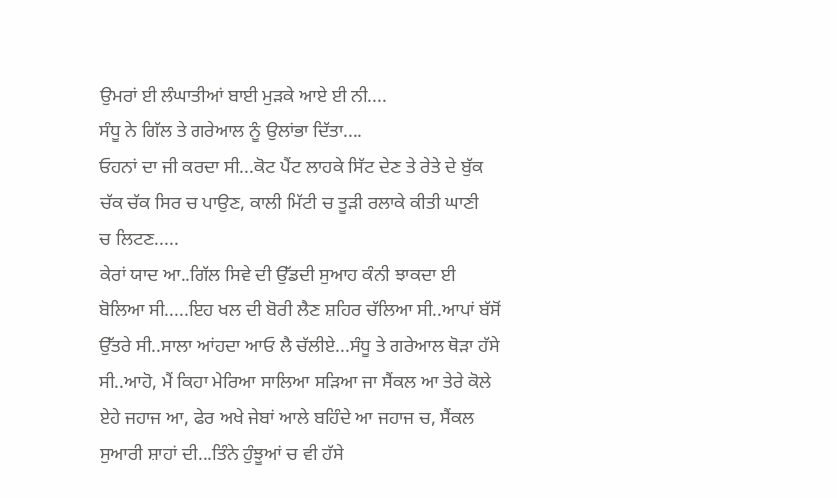ਉਮਰਾਂ ਈ ਲੰਘਾਤੀਆਂ ਬਾਈ ਮੁੜਕੇ ਆਏ ਈ ਨੀ....
ਸੰਧੂ ਨੇ ਗਿੱਲ ਤੇ ਗਰੇਆਲ ਨੂੰ ਉਲਾਂਭਾ ਦਿੱਤਾ....
ਓਹਨਾਂ ਦਾ ਜੀ ਕਰਦਾ ਸੀ...ਕੋਟ ਪੈਂਟ ਲਾਹਕੇ ਸਿੱਟ ਦੇਣ ਤੇ ਰੇਤੇ ਦੇ ਬੁੱਕ
ਚੱਕ ਚੱਕ ਸਿਰ ਚ ਪਾਉਣ, ਕਾਲੀ ਮਿੱਟੀ ਚ ਤੂੜੀ ਰਲਾਕੇ ਕੀਤੀ ਘਾਣੀ
ਚ ਲਿਟਣ.....
ਕੇਰਾਂ ਯਾਦ ਆ..ਗਿੱਲ ਸਿਵੇ ਦੀ ਉੱਡਦੀ ਸੁਆਹ ਕੰਨੀ ਝਾਕਦਾ ਈ
ਬੋਲਿਆ ਸੀ.....ਇਹ ਖਲ ਦੀ ਬੋਰੀ ਲੈਣ ਸ਼ਹਿਰ ਚੱਲਿਆ ਸੀ..ਆਪਾਂ ਬੱਸੋਂ
ਉੱਤਰੇ ਸੀ..ਸਾਲਾ ਆਂਹਦਾ ਆਓ ਲੈ ਚੱਲੀਏ...ਸੰਧੂ ਤੇ ਗਰੇਆਲ ਥੋੜਾ ਹੱਸੇ
ਸੀ..ਆਹੋ, ਮੈਂ ਕਿਹਾ ਮੇਰਿਆ ਸਾਲਿਆ ਸੜਿਆ ਜਾ ਸੈਂਕਲ ਆ ਤੇਰੇ ਕੋਲੇ
ਏਹੇ ਜਹਾਜ ਆ, ਫੇਰ ਅਖੇ ਜੇਬਾਂ ਆਲੇ ਬਹਿੰਦੇ ਆ ਜਹਾਜ ਚ, ਸੈਂਕਲ
ਸੁਆਰੀ ਸ਼ਾਹਾਂ ਦੀ...ਤਿੰਨੇ ਹੁੰਝੂਆਂ ਚ ਵੀ ਹੱਸੇ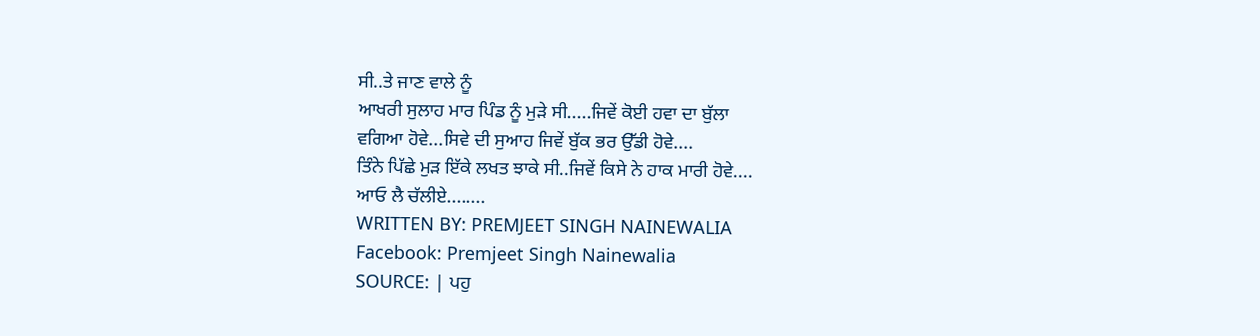ਸੀ..ਤੇ ਜਾਣ ਵਾਲੇ ਨੂੰ
ਆਖਰੀ ਸੁਲਾਹ ਮਾਰ ਪਿੰਡ ਨੂੰ ਮੁੜੇ ਸੀ.....ਜਿਵੇਂ ਕੋਈ ਹਵਾ ਦਾ ਬੁੱਲਾ
ਵਗਿਆ ਹੋਵੇ...ਸਿਵੇ ਦੀ ਸੁਆਹ ਜਿਵੇਂ ਬੁੱਕ ਭਰ ਉੱਡੀ ਹੋਵੇ....
ਤਿੰਨੇ ਪਿੱਛੇ ਮੁੜ ਇੱਕੇ ਲਖਤ ਝਾਕੇ ਸੀ..ਜਿਵੇਂ ਕਿਸੇ ਨੇ ਹਾਕ ਮਾਰੀ ਹੋਵੇ....
ਆਓ ਲੈ ਚੱਲੀਏ........
WRITTEN BY: PREMJEET SINGH NAINEWALIA
Facebook: Premjeet Singh Nainewalia
SOURCE: | ਪਹੁ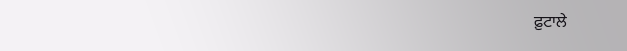ਫ਼ੁਟਾਲੇ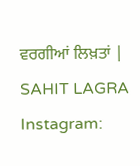ਵਰਗੀਆਂ ਲਿਖ਼ਤਾਂ |
SAHIT LAGRA
Instagram: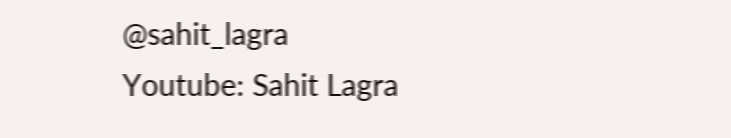@sahit_lagra
Youtube: Sahit Lagra